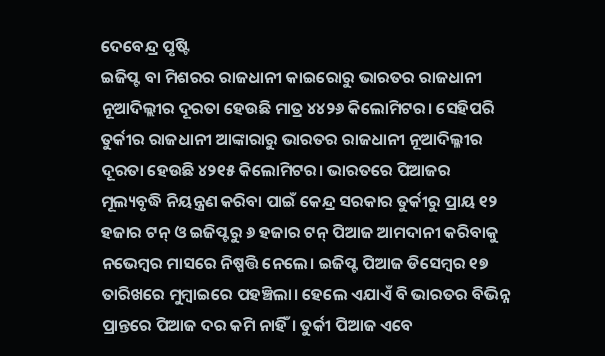ଦେବେନ୍ଦ୍ର ପୃଷ୍ଟି
ଇଜିପ୍ଟ ବା ମିଶରର ରାଜଧାନୀ କାଇରୋରୁ ଭାରତର ରାଜଧାନୀ ନୂଆଦିଲ୍ଲୀର ଦୂରତା ହେଉଛି ମାତ୍ର ୪୪୨୬ କିଲୋମିଟର। ସେହିପରି ତୁର୍କୀର ରାଜଧାନୀ ଆଙ୍କାରାରୁ ଭାରତର ରାଜଧାନୀ ନୂଆଦିଲ୍ଳୀର ଦୂରତା ହେଉଛି ୪୨୧୫ କିଲୋମିଟର। ଭାରତରେ ପିଆଜର ମୂଲ୍ୟବୃଦ୍ଧି ନିୟନ୍ତ୍ରଣ କରିବା ପାଇଁ କେନ୍ଦ୍ର ସରକାର ତୁର୍କୀରୁ ପ୍ରାୟ ୧୨ ହଜାର ଟନ୍ ଓ ଇଜିପ୍ଟରୁ ୬ ହଜାର ଟନ୍ ପିଆଜ ଆମଦାନୀ କରିବାକୁ ନଭେମ୍ବର ମାସରେ ନିଷ୍ପତ୍ତି ନେଲେ। ଇଜିପ୍ଟ ପିଆଜ ଡିସେମ୍ବର ୧୭ ତାରିଖରେ ମୁମ୍ବାଇରେ ପହଞ୍ଚିଲା। ହେଲେ ଏଯାଏଁ ବି ଭାରତର ବିଭିନ୍ନ ପ୍ରାନ୍ତରେ ପିଆଜ ଦର କମି ନାହିଁ। ତୁର୍କୀ ପିଆଜ ଏବେ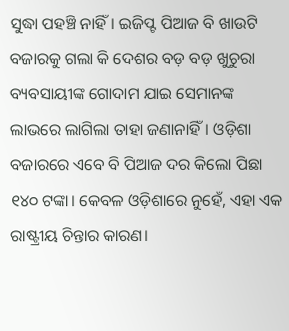ସୁଦ୍ଧା ପହଞ୍ଚି ନାହିଁ। ଇଜିପ୍ଟ ପିଆଜ ବି ଖାଉଟି ବଜାରକୁ ଗଲା କି ଦେଶର ବଡ଼ ବଡ଼ ଖୁଚୁରା ବ୍ୟବସାୟୀଙ୍କ ଗୋଦାମ ଯାଇ ସେମାନଙ୍କ ଲାଭରେ ଲାଗିଲା ତାହା ଜଣାନାହିଁ। ଓଡ଼ିଶା ବଜାରରେ ଏବେ ବି ପିଆଜ ଦର କିଲୋ ପିଛା ୧୪୦ ଟଙ୍କା। କେବଳ ଓଡ଼ିଶାରେ ନୁହେଁ, ଏହା ଏକ ରାଷ୍ଟ୍ରୀୟ ଚିନ୍ତାର କାରଣ।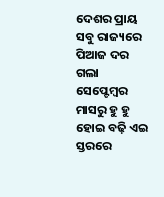ଦେଶର ପ୍ରାୟ ସବୁ ରାଜ୍ୟରେ ପିଆଜ ଦର ଗଲା ସେପ୍ଟେମ୍ବର ମାସରୁ ହୁ ହୁ ହୋଇ ବଢ଼ି ଏଇ ସ୍ତରରେ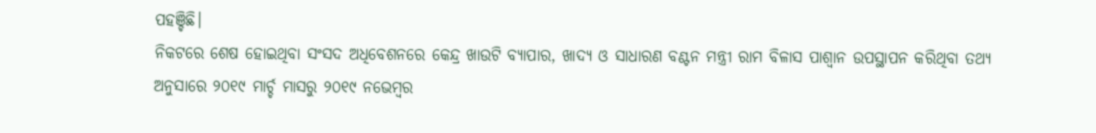ପହଞ୍ଚିଛି।
ନିକଟରେ ଶେଷ ହୋଇଥିବା ସଂସଦ ଅଧିବେଶନରେ କେନ୍ଦ୍ର ଖାଉଟି ବ୍ୟାପାର, ଖାଦ୍ୟ ଓ ସାଧାରଣ ବଣ୍ଟନ ମନ୍ତ୍ରୀ ରାମ ବିଳାସ ପାଶ୍ୱାନ ଉପସ୍ଥାପନ କରିଥିବା ତଥ୍ୟ ଅନୁସାରେ ୨୦୧୯ ମାର୍ଚ୍ଚ ମାସରୁ ୨୦୧୯ ନଭେମ୍ବର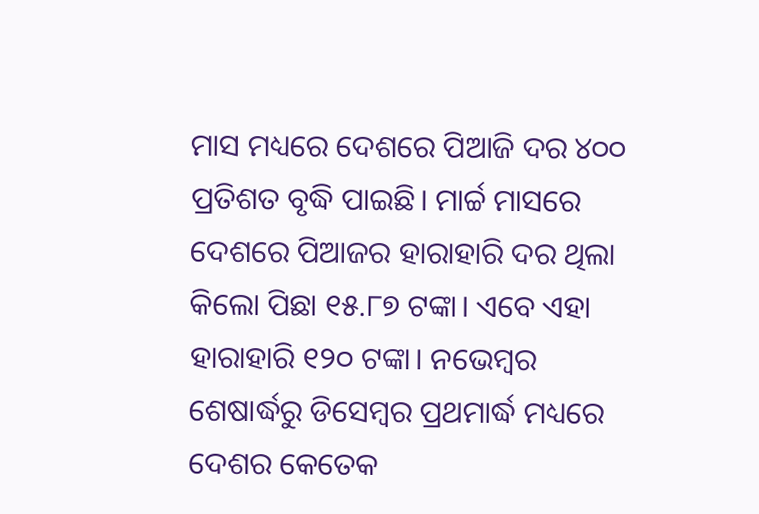ମାସ ମଧ୍ୟରେ ଦେଶରେ ପିଆଜି ଦର ୪୦୦ ପ୍ରତିଶତ ବୃଦ୍ଧି ପାଇଛି। ମାର୍ଚ୍ଚ ମାସରେ ଦେଶରେ ପିଆଜର ହାରାହାରି ଦର ଥିଲା କିଲୋ ପିଛା ୧୫.୮୭ ଟଙ୍କା। ଏବେ ଏହା ହାରାହାରି ୧୨୦ ଟଙ୍କା। ନଭେମ୍ବର ଶେଷାର୍ଦ୍ଧରୁ ଡିସେମ୍ବର ପ୍ରଥମାର୍ଦ୍ଧ ମଧ୍ୟରେ ଦେଶର କେତେକ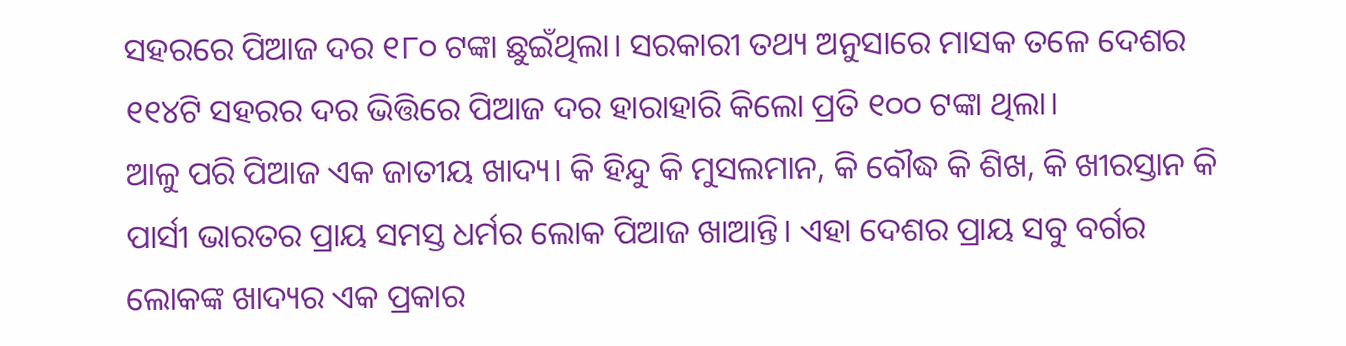ସହରରେ ପିଆଜ ଦର ୧୮୦ ଟଙ୍କା ଛୁଇଁଥିଲା। ସରକାରୀ ତଥ୍ୟ ଅନୁସାରେ ମାସକ ତଳେ ଦେଶର ୧୧୪ଟି ସହରର ଦର ଭିତ୍ତିରେ ପିଆଜ ଦର ହାରାହାରି କିଲୋ ପ୍ରତି ୧୦୦ ଟଙ୍କା ଥିଲା।
ଆଳୁ ପରି ପିଆଜ ଏକ ଜାତୀୟ ଖାଦ୍ୟ। କି ହିନ୍ଦୁ କି ମୁସଲମାନ, କି ବୌଦ୍ଧ କି ଶିଖ, କି ଖୀରସ୍ତାନ କି ପାର୍ସୀ ଭାରତର ପ୍ରାୟ ସମସ୍ତ ଧର୍ମର ଲୋକ ପିଆଜ ଖାଆନ୍ତି। ଏହା ଦେଶର ପ୍ରାୟ ସବୁ ବର୍ଗର ଲୋକଙ୍କ ଖାଦ୍ୟର ଏକ ପ୍ରକାର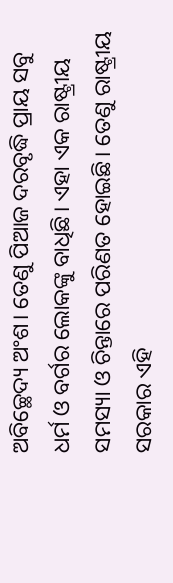ଅବିଚ୍ଛେଦ୍ୟ ଅଂଶ। ତେଣୁ ପିଆଜ ଦରବୃଦ୍ଧି ପ୍ରାୟ ସବୁ ଧର୍ମ ଓ ବର୍ଗର ଲୋକଙ୍କୁ ବାଧିଛି। ଏହା ଏକ ରାଷ୍ଟ୍ରୀୟ ସମସ୍ୟା ଓ ଚିନ୍ତାରେ ପରିଣତ ହୋଇଛି। ତେଣୁ ରାଷ୍ଟ୍ରୀୟ ସରକାର ଏହି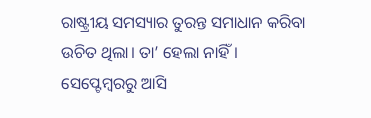ରାଷ୍ଟ୍ରୀୟ ସମସ୍ୟାର ତୁରନ୍ତ ସମାଧାନ କରିବା ଉଚିତ ଥିଲା। ତା’ ହେଲା ନାହିଁ। ସେପ୍ଟେମ୍ବରରୁ ଆସି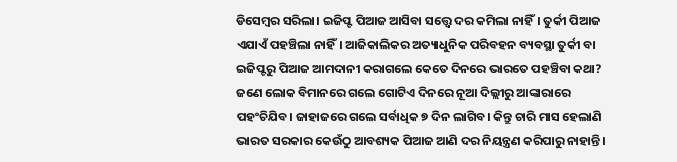ଡିସେମ୍ବର ସରିଲା। ଇଜିପ୍ଟ ପିଆଜ ଆସିବା ସତ୍ତ୍ୱେ ଦର କମିଲା ନାହିଁ। ତୁର୍କୀ ପିଆଜ ଏଯାଏଁ ପହଞ୍ଚିଲା ନାହିଁ। ଆଜିକାଲିକର ଅତ୍ୟାଧୁନିକ ପରିବହନ ବ୍ୟବସ୍ଥା ତୁର୍କୀ ବା ଇଜିପ୍ଟରୁ ପିଆଜ ଆମଦାନୀ କରାଗଲେ କେତେ ଦିନରେ ଭାରତେ ପହଞ୍ଚିବା କଥା? ଜଣେ ଲୋକ ବିମାନରେ ଗଲେ ଗୋଟିଏ ଦିନରେ ନୂଆ ଦିଲ୍ଲୀରୁ ଆଙ୍କାରାରେ ପହଂଚିଯିବ। ଜାହାଜରେ ଗଲେ ସର୍ବାଧିକ ୭ ଦିନ ଲାଗିବ। କିନ୍ତୁ ଚାରି ମାସ ହେଲାଣି ଭାରତ ସରକାର କେଉଁଠୁ ଆବଶ୍ୟକ ପିଆଜ ଆଣି ଦର ନିୟନ୍ତ୍ରଣ କରିପାରୁ ନାହାନ୍ତି।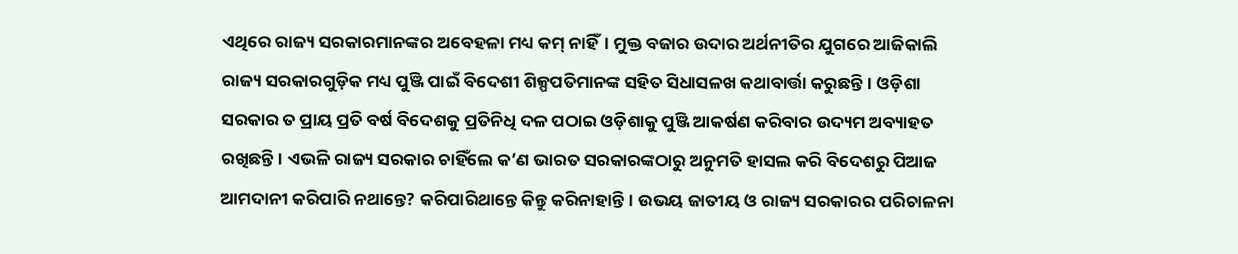ଏଥିରେ ରାଜ୍ୟ ସରକାରମାନଙ୍କର ଅବେହଳା ମଧ୍ୟ କମ୍ ନାହିଁ। ମୁକ୍ତ ବଜାର ଉଦାର ଅର୍ଥନୀତିର ଯୁଗରେ ଆଜିକାଲି ରାଜ୍ୟ ସରକାରଗୁଡ଼ିକ ମଧ୍ୟ ପୁଞ୍ଜି ପାଇଁ ବିଦେଶୀ ଶିଳ୍ପପତିମାନଙ୍କ ସହିତ ସିଧାସଳଖ କଥାବାର୍ତ୍ତା କରୁଛନ୍ତି। ଓଡ଼ିଶା ସରକାର ତ ପ୍ରାୟ ପ୍ରତି ବର୍ଷ ବିଦେଶକୁ ପ୍ରତିନିଧି ଦଳ ପଠାଇ ଓଡ଼ିଶାକୁ ପୁଞ୍ଜି ଆକର୍ଷଣ କରିବାର ଉଦ୍ୟମ ଅବ୍ୟାହତ ରଖିଛନ୍ତି। ଏଭଳି ରାଜ୍ୟ ସରକାର ଚାହିଁଲେ କ’ଣ ଭାରତ ସରକାରଙ୍କଠାରୁ ଅନୁମତି ହାସଲ କରି ବିଦେଶରୁ ପିଆଜ ଆମଦାନୀ କରିପାରି ନଥାନ୍ତେ? କରିପାରିଥାନ୍ତେ କିନ୍ତୁ କରିନାହାନ୍ତି। ଉଭୟ ଜାତୀୟ ଓ ରାଜ୍ୟ ସରକାରର ପରିଚାଳନା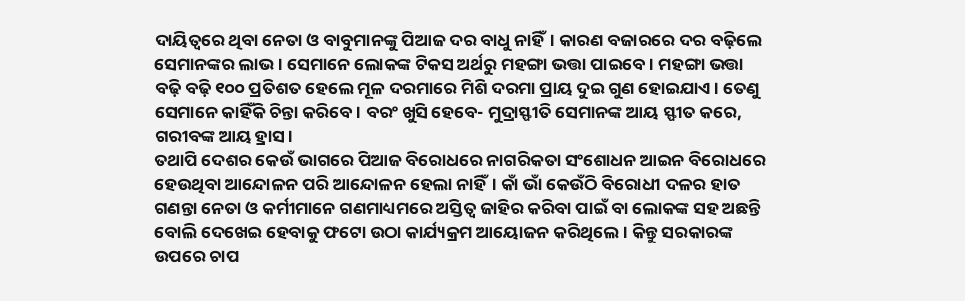ଦାୟିତ୍ୱରେ ଥିବା ନେତା ଓ ବାବୁମାନଙ୍କୁ ପିଆଜ ଦର ବାଧୁ ନାହିଁ। କାରଣ ବଜାରରେ ଦର ବଢ଼ିଲେ ସେମାନଙ୍କର ଲାଭ। ସେମାନେ ଲୋକଙ୍କ ଟିକସ ଅର୍ଥରୁ ମହଙ୍ଗା ଭତ୍ତା ପାଇବେ। ମହଙ୍ଗା ଭତ୍ତା ବଢ଼ି ବଢ଼ି ୧୦୦ ପ୍ରତିଶତ ହେଲେ ମୂଳ ଦରମାରେ ମିଶି ଦରମା ପ୍ରାୟ ଦୁଇ ଗୁଣ ହୋଇଯାଏ। ତେଣୁ ସେମାନେ କାହିଁକି ଚିନ୍ତା କରିବେ। ବରଂ ଖୁସି ହେବେ- ମୁଦ୍ରାସ୍ଫୀତି ସେମାନଙ୍କ ଆୟ ସ୍ଫୀତ କରେ, ଗରୀବଙ୍କ ଆୟ ହ୍ରାସ।
ତଥାପି ଦେଶର କେଉଁ ଭାଗରେ ପିଆଜ ବିରୋଧରେ ନାଗରିକତା ସଂଶୋଧନ ଆଇନ ବିରୋଧରେ ହେଉଥିବା ଆନ୍ଦୋଳନ ପରି ଆନ୍ଦୋଳନ ହେଲା ନାହିଁ। କାଁ ଭାଁ କେଉଁଠି ବିରୋଧୀ ଦଳର ହାତ ଗଣନ୍ତା ନେତା ଓ କର୍ମୀମାନେ ଗଣମାଧ୍ୟମରେ ଅସ୍ତିତ୍ୱ ଜାହିର କରିବା ପାଇଁ ବା ଲୋକଙ୍କ ସହ ଅଛନ୍ତି ବୋଲି ଦେଖେଇ ହେବାକୁ ଫଟୋ ଉଠା କାର୍ଯ୍ୟକ୍ରମ ଆୟୋଜନ କରିଥିଲେ। କିନ୍ତୁ ସରକାରଙ୍କ ଉପରେ ଚାପ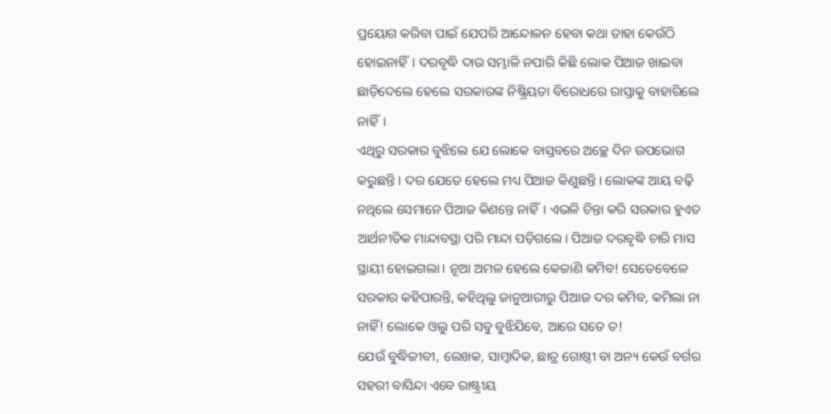ପ୍ରୟୋଗ କରିବା ପାଇଁ ଯେପରି ଆନ୍ଦୋଳନ ହେବା କଥା ତାହା କେଉଁଠି ହୋଇନାହିଁ। ଦରବୃଦ୍ଧି ଦାଉ ସମ୍ଭାଳି ନପାରି କିଛି ଲୋକ ପିଆଜ ଖାଇବା ଛାଡ଼ିଦେଲେ ହେଲେ ସରକାରଙ୍କ ନିଷ୍କ୍ରିୟତା ବିରୋଧରେ ରାସ୍ତାକୁ ବାହାରିଲେ ନାହିଁ।
ଏଥିରୁ ସରକାର ବୁଝିଲେ ଯେ ଲୋକେ ବାସ୍ତବରେ ଅଚ୍ଛେ ଦିନ ଉପଭୋଗ କରୁଛନ୍ତି। ଦର ଯେତେ ହେଲେ ମଧ୍ୟ ପିଆଜ କିଣୁଛନ୍ତି। ଲୋକଙ୍କ ଆୟ ବଢ଼ି ନଥିଲେ ସେମାନେ ପିଆଜ କିଣନ୍ତେ ନାହିଁ। ଏଭଳି ଚିନ୍ତା କରି ସରକାର ହୁଏତ ଆର୍ଥନୀତିକ ମାନ୍ଦାବସ୍ଥା ପରି ମାନ୍ଦା ପଡ଼ିଗଲେ। ପିଆଜ ଦରବୃଦ୍ଧି ଚାରି ମାସ ସ୍ଥାୟୀ ହୋଇଗଲା। ନୂଆ ଅମଳ ହେଲେ କେଜାଣି କମିବ! ସେତେବେଳେ ସରକାର କହିପାରନ୍ତି, କହିଥିଲୁ ଜାନୁଆରୀରୁ ପିଆଜ ଦର କମିବ, କମିଲା ନା ନାହିଁ! ଲୋକେ ଓଲୁ ପରି ସବୁ ବୁଝିଯିବେ, ଆରେ ସତେ ତ!
ଯେଉଁ ବୁଦ୍ଧିଜୀବୀ, ଲେଖକ, ସାମ୍ବାଦିକ, ଛାତ୍ର ଗୋଷ୍ଠୀ ବା ଅନ୍ୟ କେଉଁ ବର୍ଗର ସହରୀ ବାସିନ୍ଦା ଏବେ ରାଷ୍ଟ୍ରୀୟ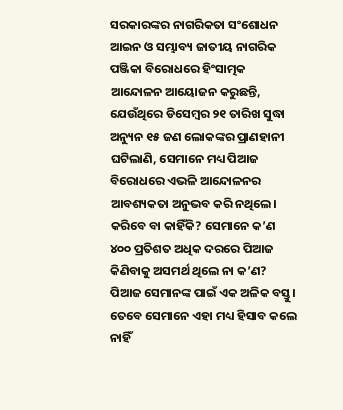ସରକାରଙ୍କର ନାଗରିକତା ସଂଶୋଧନ ଆଇନ ଓ ସମ୍ଭାବ୍ୟ ଜାତୀୟ ନାଗରିକ ପଞ୍ଜିକା ବିରୋଧରେ ହିଂସାତ୍ମକ ଆନ୍ଦୋଳନ ଆୟୋଜନ କରୁଛନ୍ତି, ଯେଉଁଥିରେ ଡିସେମ୍ବର ୨୧ ତାରିଖ ସୁଦ୍ଧା ଅନ୍ୟୁନ ୧୫ ଜଣ ଲୋକଙ୍କର ପ୍ରାଣହାନୀ ଘଟିଲାଣି, ସେମାନେ ମଧ୍ୟ ପିଆଜ ବିରୋଧରେ ଏଭଳି ଆନ୍ଦୋଳନର ଆବଶ୍ୟକତା ଅନୁଭବ କରି ନଥିଲେ। କରିବେ ବା କାହିଁକି? ସେମାନେ କ’ଣ ୪୦୦ ପ୍ରତିଶତ ଅଧିକ ଦରରେ ପିଆଜ କିଣିବାକୁ ଅସମର୍ଥ ଥିଲେ ନା କ’ଣ? ପିଆଜ ସେମାନଙ୍କ ପାଇଁ ଏକ ଅଳିକ ବସ୍ତୁ। ତେବେ ସେମାନେ ଏହା ମଧ୍ୟ ହିସାବ କଲେ ନାହିଁ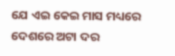ଯେ ଏଇ କେଇ ମାସ ମଧ୍ୟରେ ଦେଶରେ ଅଟା ଦର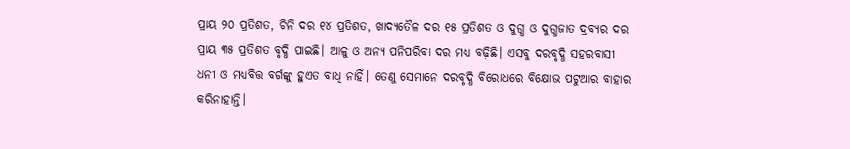ପ୍ରାୟ ୨୦ ପ୍ରତିଶତ, ଚିନି ଦର ୧୪ ପ୍ରତିଶତ, ଖାଦ୍ୟତୈଳ ଦର ୧୫ ପ୍ରତିଶତ ଓ ଦୁଗ୍ଧ ଓ ଦୁଗ୍ଧଜାତ ଦ୍ରବ୍ୟର ଦର ପ୍ରାୟ ୩୫ ପ୍ରତିଶତ ବୃଦ୍ଧି ପାଇଛି। ଆଳୁ ଓ ଅନ୍ୟ ପନିପରିବା ଦର ମଧ୍ୟ ବଢ଼ିଛି। ଏସବୁ ଦରବୃଦ୍ଧି ସହରବାସୀ ଧନୀ ଓ ମଧ୍ୟବିତ୍ତ ବର୍ଗଙ୍କୁ ହୁଏତ ବାଧି ନାହିଁ। ତେଣୁ ସେମାନେ ଦରବୃଦ୍ଧି ବିରୋଧରେ ବିକ୍ଷୋଭ ପଟୁଆର ବାହାର କରିନାହାନ୍ତି।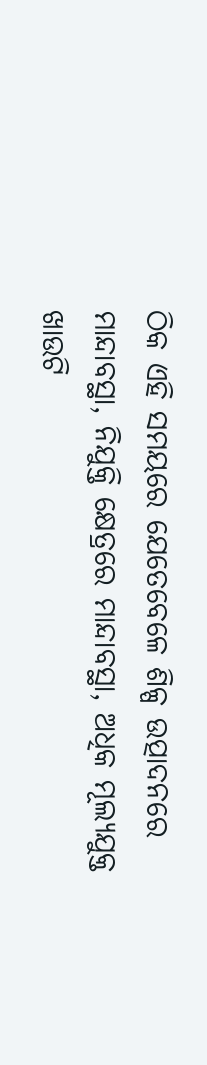ଠିକ ଏହି ସମୟରେ ଯେତେବେଳେ ଶିଳ୍ପ ଉତ୍ପାଦନରେ ମାନ୍ଦାବସ୍ଥା, ନିଯୁକ୍ତି କ୍ଷେତ୍ରରେ ମାନ୍ଦାବସ୍ଥା, ଅଧିକ ମୂଲ୍ୟଯୁକ୍ତ ଖାଉଟି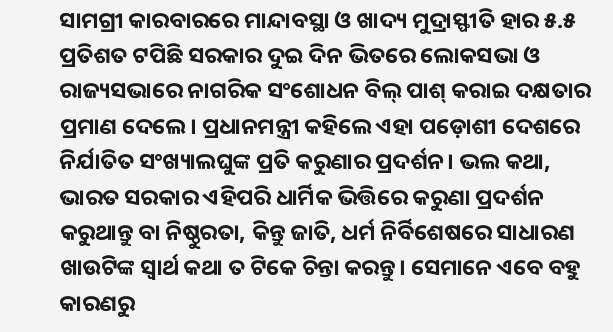ସାମଗ୍ରୀ କାରବାରରେ ମାନ୍ଦାବସ୍ଥା ଓ ଖାଦ୍ୟ ମୁଦ୍ରାସ୍ଫୀତି ହାର ୫.୫ ପ୍ରତିଶତ ଟପିଛି ସରକାର ଦୁଇ ଦିନ ଭିତରେ ଲୋକସଭା ଓ ରାଜ୍ୟସଭାରେ ନାଗରିକ ସଂଶୋଧନ ବିଲ୍ ପାଶ୍ କରାଇ ଦକ୍ଷତାର ପ୍ରମାଣ ଦେଲେ। ପ୍ରଧାନମନ୍ତ୍ରୀ କହିଲେ ଏହା ପଡ଼ୋଶୀ ଦେଶରେ ନିର୍ଯାତିତ ସଂଖ୍ୟାଲଘୁଙ୍କ ପ୍ରତି କରୁଣାର ପ୍ରଦର୍ଶନ। ଭଲ କଥା, ଭାରତ ସରକାର ଏହିପରି ଧାର୍ମିକ ଭିତ୍ତିରେ କରୁଣା ପ୍ରଦର୍ଶନ କରୁଥାନ୍ତୁ ବା ନିଷ୍ଠୁରତା, କିନ୍ତୁ ଜାତି, ଧର୍ମ ନିର୍ବିଶେଷରେ ସାଧାରଣ ଖାଉଟିଙ୍କ ସ୍ୱାର୍ଥ କଥା ତ ଟିକେ ଚିନ୍ତା କରନ୍ତୁ। ସେମାନେ ଏବେ ବହୁ କାରଣରୁ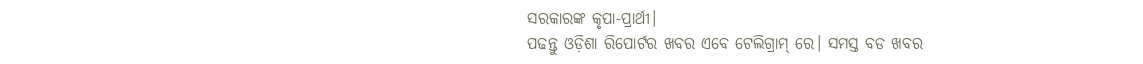ସରକାରଙ୍କ କୃପା-ପ୍ରାର୍ଥୀ।
ପଢନ୍ତୁ ଓଡ଼ିଶା ରିପୋର୍ଟର ଖବର ଏବେ ଟେଲିଗ୍ରାମ୍ ରେ। ସମସ୍ତ ବଡ ଖବର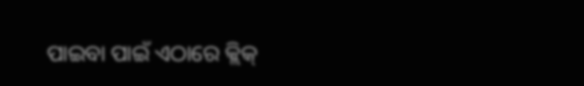ପାଇବା ପାଇଁ ଏଠାରେ କ୍ଲିକ୍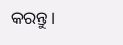କରନ୍ତୁ।